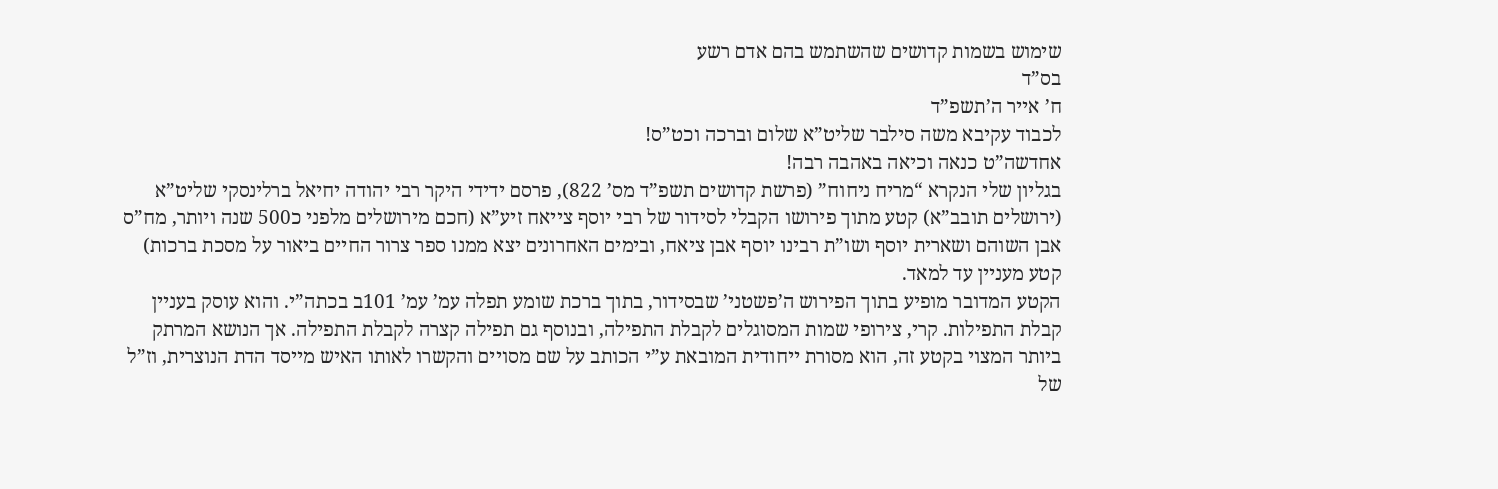שימוש בשמות קדושים שהשתמש בהם אדם רשע
בס”ד
ח’ אייר ה’תשפ”ד
לכבוד עקיבא משה סילבר שליט”א שלום וברכה וכט”ס!
אחדשה”ט כנאה וכיאה באהבה רבה!
בגליון שלי הנקרא “מריח ניחוח” (פרשת קדושים תשפ”ד מס’ 822), פרסם ידידי היקר רבי יהודה יחיאל ברלינסקי שליט”א (ירושלים תובב”א) קטע מתוך פירושו הקבלי לסידור של רבי יוסף צייאח זיע”א (חכם מירושלים מלפני כ500 שנה ויותר, מח”ס אבן השוהם ושארית יוסף ושו”ת רבינו יוסף אבן ציאח, ובימים האחרונים יצא ממנו ספר צרור החיים ביאור על מסכת ברכות) קטע מעניין עד למאד.
הקטע המדובר מופיע בתוך הפירוש ה’פשטני’ שבסידור, בתוך ברכת שומע תפלה עמ’ עמ’ 101ב בכתה”י. והוא עוסק בעניין קבלת התפילות. קרי, צירופי שמות המסוגלים לקבלת התפילה, ובנוסף גם תפילה קצרה לקבלת התפילה. אך הנושא המרתק ביותר המצוי בקטע זה, הוא מסורת ייחודית המובאת ע”י הכותב על שם מסויים והקשרו לאותו האיש מייסד הדת הנוצרית, וז”ל של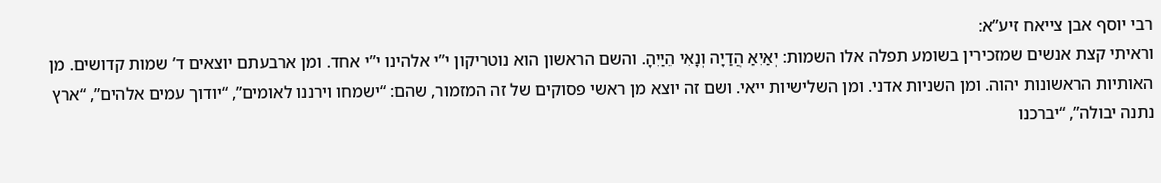רבי יוסף אבן צייאח זיע”א:
וראיתי קצת אנשים שמזכירין בשומע תפלה אלו השמות: יְאַיִאַ הֲדַיָה וְנָאִי הֵיַיִהָ. והשם הראשון הוא נוטריקון י”י אלהינו י”י אחד. ומן ארבעתם יוצאים ד’ שמות קדושים. מן האותיות הראשונות יהוה. ומן השניות אדני. ומן השלישיות ייאי. ושם זה יוצא מן ראשי פסוקים של זה המזמור, שהם: “ישמחו וירננו לאומים”, “יודוך עמים אלהים”, “ארץ נתנה יבולה”, “יברכנו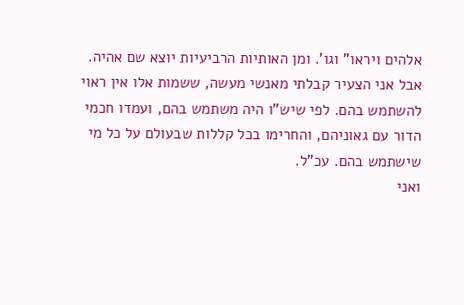אלהים ויראו” וגו’. ומן האותיות הרביעיות יוצא שם אהיה.
אבל אני הצעיר קבלתי מאנשי מעשה, ששמות אלו אין ראוי להשתמש בהם. לפי שיש”ו היה משתמש בהם, ועמדו חכמי הדור עם גאוניהם, והחרימו בכל קללות שבעולם על כל מי שישתמש בהם. עכ”ל.
ואני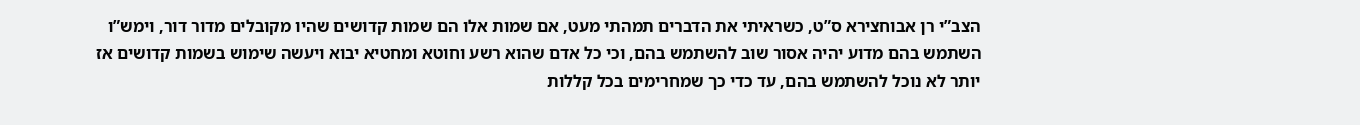הצב”י רן אבוחצירא ס”ט, כשראיתי את הדברים תמהתי מעט, אם שמות אלו הם שמות קדושים שהיו מקובלים מדור דור, וימש”ו השתמש בהם מדוע יהיה אסור שוב להשתמש בהם, וכי כל אדם שהוא רשע וחוטא ומחטיא יבוא ויעשה שימוש בשמות קדושים אז יותר לא נוכל להשתמש בהם, עד כדי כך שמחרימים בכל קללות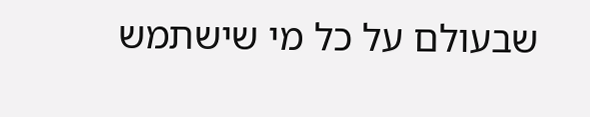שבעולם על כל מי שישתמש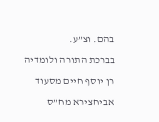בהם. וצ”ע.
בברכת התורה ולומדיה
רן יוסף חיים מסעוד אביחצירא מח”ס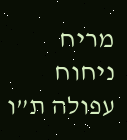מריח ניחוח עפולה ת”ו